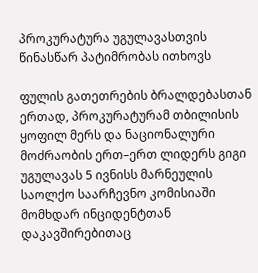პროკურატურა უგულავასთვის წინასწარ პატიმრობას ითხოვს

ფულის გათეთრების ბრალდებასთან ერთად, პროკურატურამ თბილისის ყოფილ მერს და ნაციონალური მოძრაობის ერთ–ერთ ლიდერს გიგი უგულავას 5 ივნისს მარნეულის საოლქო საარჩევნო კომისიაში მომხდარ ინციდენტთან დაკავშირებითაც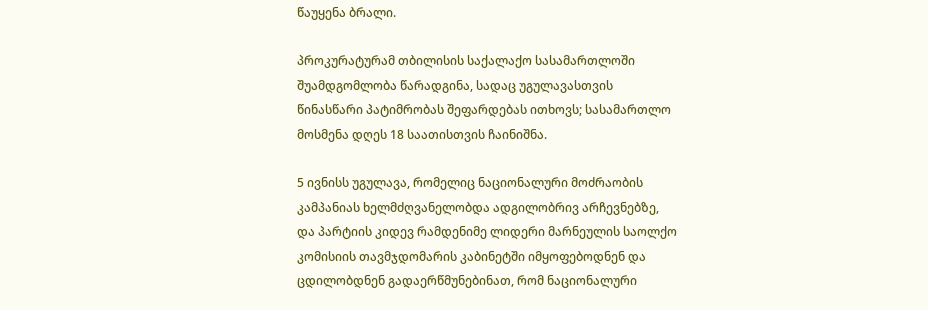წაუყენა ბრალი.

პროკურატურამ თბილისის საქალაქო სასამართლოში შუამდგომლობა წარადგინა, სადაც უგულავასთვის წინასწარი პატიმრობას შეფარდებას ითხოვს; სასამართლო მოსმენა დღეს 18 საათისთვის ჩაინიშნა.

5 ივნისს უგულავა, რომელიც ნაციონალური მოძრაობის კამპანიას ხელმძღვანელობდა ადგილობრივ არჩევნებზე, და პარტიის კიდევ რამდენიმე ლიდერი მარნეულის საოლქო კომისიის თავმჯდომარის კაბინეტში იმყოფებოდნენ და ცდილობდნენ გადაერწმუნებინათ, რომ ნაციონალური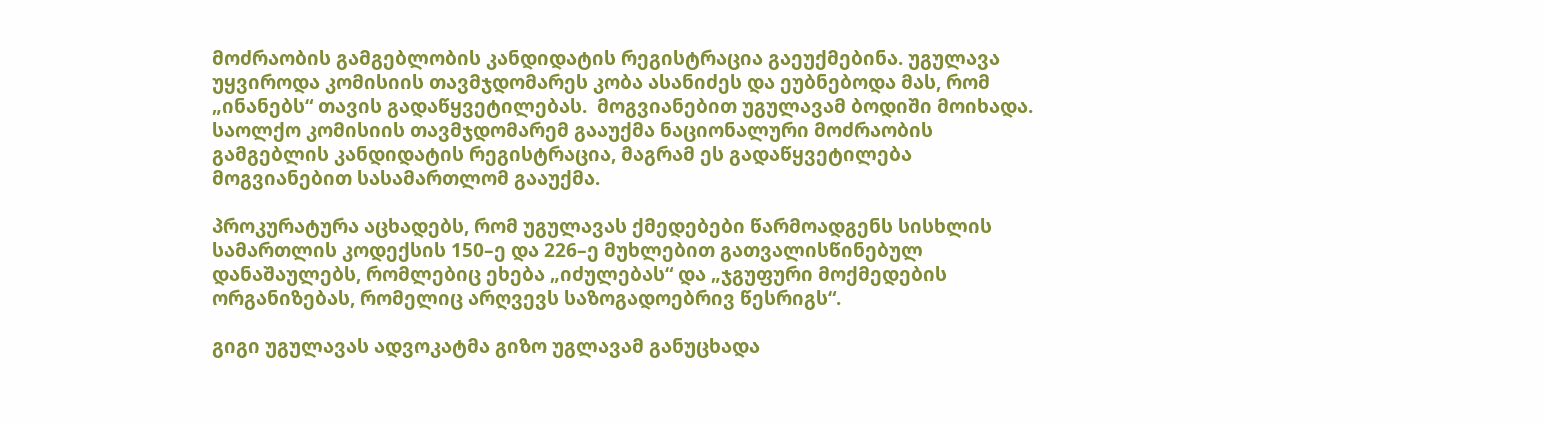მოძრაობის გამგებლობის კანდიდატის რეგისტრაცია გაეუქმებინა. უგულავა უყვიროდა კომისიის თავმჯდომარეს კობა ასანიძეს და ეუბნებოდა მას, რომ „ინანებს“ თავის გადაწყვეტილებას.  მოგვიანებით უგულავამ ბოდიში მოიხადა. საოლქო კომისიის თავმჯდომარემ გააუქმა ნაციონალური მოძრაობის გამგებლის კანდიდატის რეგისტრაცია, მაგრამ ეს გადაწყვეტილება მოგვიანებით სასამართლომ გააუქმა.

პროკურატურა აცხადებს, რომ უგულავას ქმედებები წარმოადგენს სისხლის სამართლის კოდექსის 150–ე და 226–ე მუხლებით გათვალისწინებულ დანაშაულებს, რომლებიც ეხება „იძულებას“ და „ჯგუფური მოქმედების ორგანიზებას, რომელიც არღვევს საზოგადოებრივ წესრიგს“.

გიგი უგულავას ადვოკატმა გიზო უგლავამ განუცხადა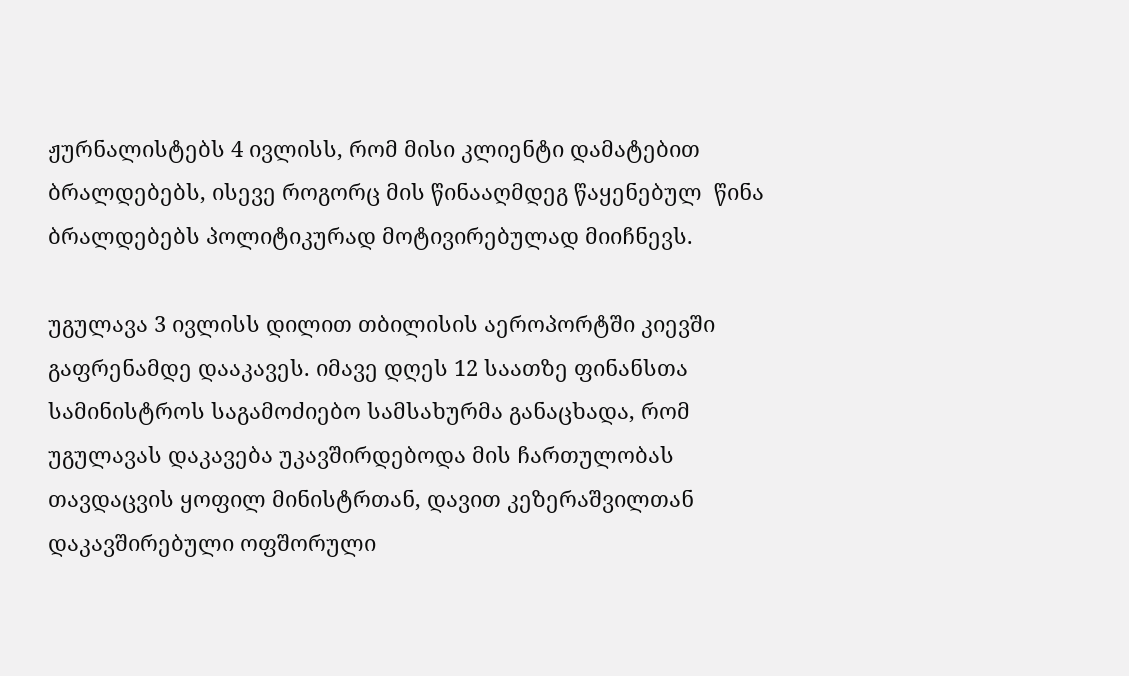ჟურნალისტებს 4 ივლისს, რომ მისი კლიენტი დამატებით ბრალდებებს, ისევე როგორც მის წინააღმდეგ წაყენებულ  წინა ბრალდებებს პოლიტიკურად მოტივირებულად მიიჩნევს.

უგულავა 3 ივლისს დილით თბილისის აეროპორტში კიევში გაფრენამდე დააკავეს. იმავე დღეს 12 საათზე ფინანსთა სამინისტროს საგამოძიებო სამსახურმა განაცხადა, რომ უგულავას დაკავება უკავშირდებოდა მის ჩართულობას თავდაცვის ყოფილ მინისტრთან, დავით კეზერაშვილთან დაკავშირებული ოფშორული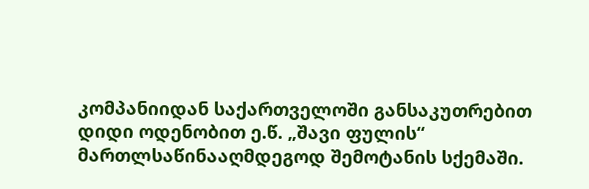კომპანიიდან საქართველოში განსაკუთრებით დიდი ოდენობით ე.წ. „შავი ფულის“ მართლსაწინააღმდეგოდ შემოტანის სქემაში.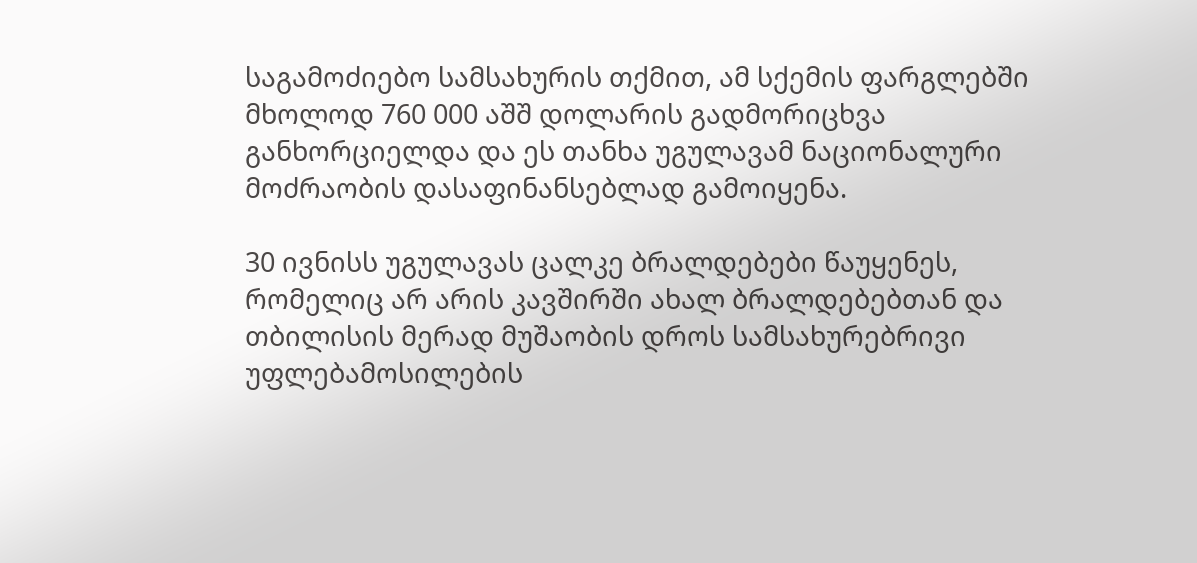საგამოძიებო სამსახურის თქმით, ამ სქემის ფარგლებში მხოლოდ 760 000 აშშ დოლარის გადმორიცხვა განხორციელდა და ეს თანხა უგულავამ ნაციონალური მოძრაობის დასაფინანსებლად გამოიყენა.

30 ივნისს უგულავას ცალკე ბრალდებები წაუყენეს, რომელიც არ არის კავშირში ახალ ბრალდებებთან და თბილისის მერად მუშაობის დროს სამსახურებრივი უფლებამოსილების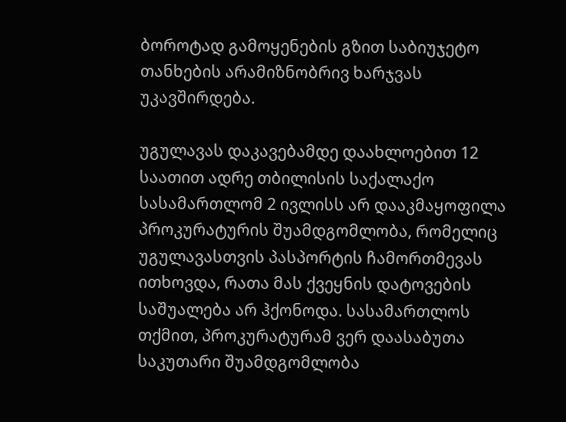ბოროტად გამოყენების გზით საბიუჯეტო თანხების არამიზნობრივ ხარჯვას უკავშირდება.

უგულავას დაკავებამდე დაახლოებით 12 საათით ადრე თბილისის საქალაქო სასამართლომ 2 ივლისს არ დააკმაყოფილა პროკურატურის შუამდგომლობა, რომელიც უგულავასთვის პასპორტის ჩამორთმევას ითხოვდა, რათა მას ქვეყნის დატოვების საშუალება არ ჰქონოდა. სასამართლოს თქმით, პროკურატურამ ვერ დაასაბუთა საკუთარი შუამდგომლობა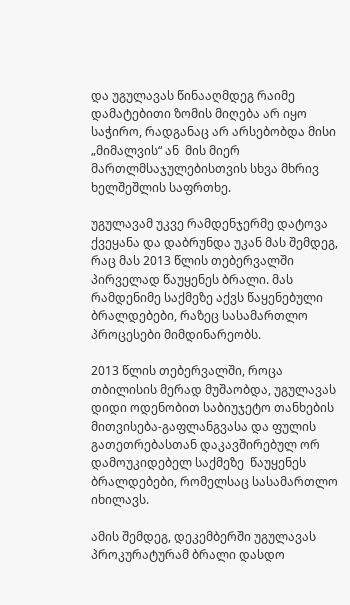და უგულავას წინააღმდეგ რაიმე დამატებითი ზომის მიღება არ იყო საჭირო, რადგანაც არ არსებობდა მისი „მიმალვის“ ან  მის მიერ მართლმსაჯულებისთვის სხვა მხრივ  ხელშეშლის საფრთხე.

უგულავამ უკვე რამდენჯერმე დატოვა ქვეყანა და დაბრუნდა უკან მას შემდეგ, რაც მას 2013 წლის თებერვალში პირველად წაუყენეს ბრალი. მას რამდენიმე საქმეზე აქვს წაყენებული ბრალდებები, რაზეც სასამართლო პროცესები მიმდინარეობს.

2013 წლის თებერვალში, როცა თბილისის მერად მუშაობდა, უგულავას  დიდი ოდენობით საბიუჯეტო თანხების მითვისება-გაფლანგვასა და ფულის გათეთრებასთან დაკავშირებულ ორ დამოუკიდებელ საქმეზე  წაუყენეს ბრალდებები, რომელსაც სასამართლო იხილავს.

ამის შემდეგ, დეკემბერში უგულავას პროკურატურამ ბრალი დასდო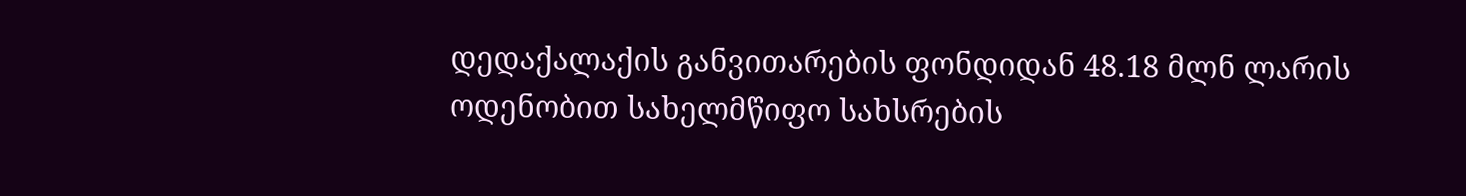დედაქალაქის განვითარების ფონდიდან 48.18 მლნ ლარის ოდენობით სახელმწიფო სახსრების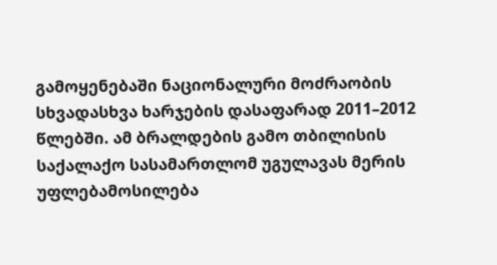გამოყენებაში ნაციონალური მოძრაობის სხვადასხვა ხარჯების დასაფარად 2011–2012 წლებში. ამ ბრალდების გამო თბილისის საქალაქო სასამართლომ უგულავას მერის უფლებამოსილება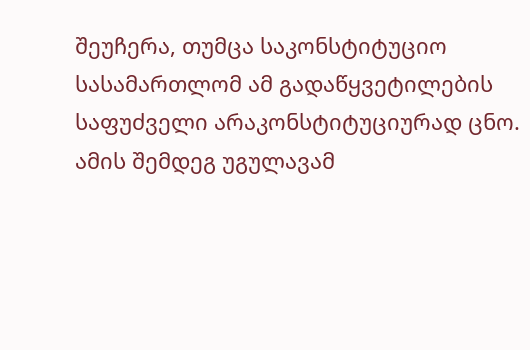შეუჩერა, თუმცა საკონსტიტუციო სასამართლომ ამ გადაწყვეტილების საფუძველი არაკონსტიტუციურად ცნო. ამის შემდეგ უგულავამ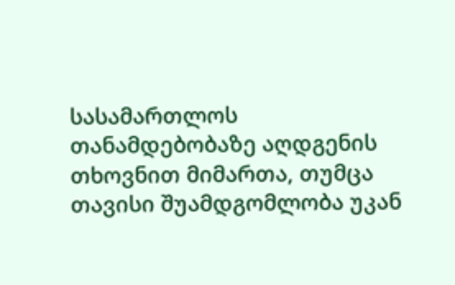სასამართლოს თანამდებობაზე აღდგენის თხოვნით მიმართა, თუმცა თავისი შუამდგომლობა უკან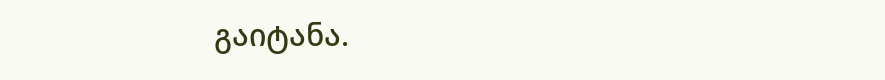გაიტანა.